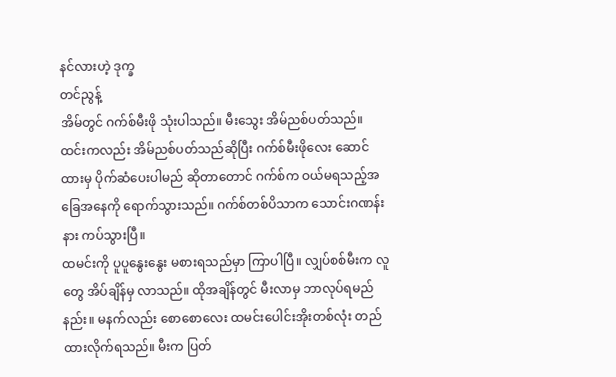နင်လားဟဲ့ ဒုက္ခ
တင်ညွန့်
အိမ်တွင် ဂက်စ်မီးဖို သုံးပါသည်။ မီးသွေး အိမ်ညစ်ပတ်သည်။ ထင်းကလည်း အိမ်ညစ်ပတ်သည်ဆိုပြီး ဂက်စ်မီးဖိုလေး ဆောင်ထားမှ ပိုက်ဆံပေးပါမည် ဆိုတာတောင် ဂက်စ်က ဝယ်မရသည့်အခြေအနေကို ရောက်သွားသည်။ ဂက်စ်တစ်ပိသာက သောင်းဂဏန်းနား ကပ်သွားပြီ။
ထမင်းကို ပူပူနွေးနွေး မစားရသည်မှာ ကြာပါပြီ။ လျှပ်စစ်မီးက လူတွေ အိပ်ချိန်မှ လာသည်။ ထိုအချိန်တွင် မီးလာမှ ဘာလုပ်ရမည်နည်း။ မနက်လည်း စောစောလေး ထမင်းပေါင်းအိုးတစ်လုံး တည်ထားလိုက်ရသည်။ မီးက ပြတ်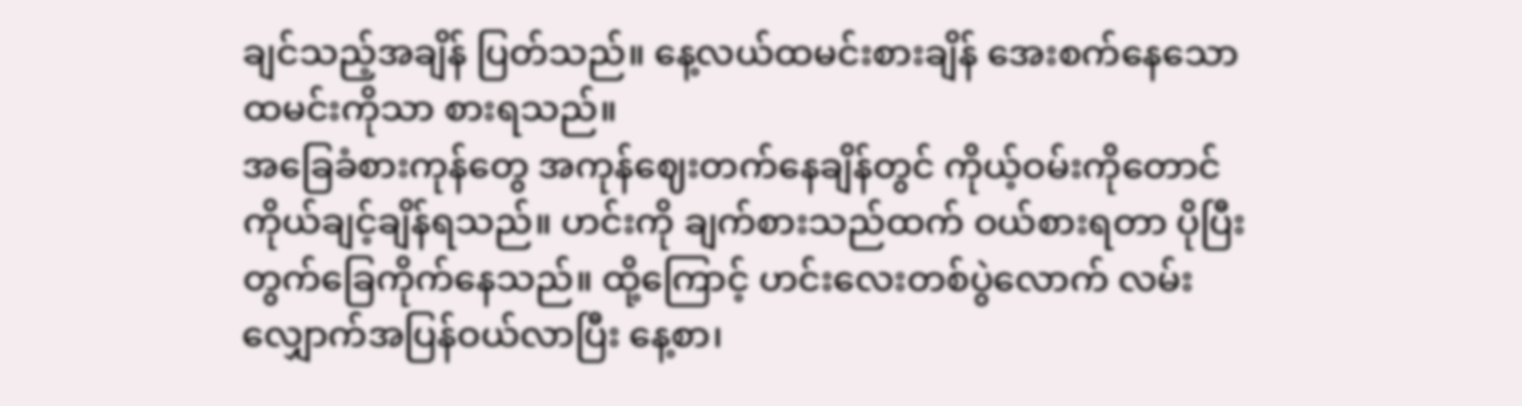ချင်သည့်အချိန် ပြတ်သည်။ နေ့လယ်ထမင်းစားချိန် အေးစက်နေသောထမင်းကိုသာ စားရသည်။
အခြေခံစားကုန်တွေ အကုန်ဈေးတက်နေချိန်တွင် ကိုယ့်ဝမ်းကိုတောင် ကိုယ်ချင့်ချိန်ရသည်။ ဟင်းကို ချက်စားသည်ထက် ဝယ်စားရတာ ပိုပြီး တွက်ခြေကိုက်နေသည်။ ထို့ကြောင့် ဟင်းလေးတစ်ပွဲလောက် လမ်းလျှောက်အပြန်ဝယ်လာပြီး နေ့စာ၊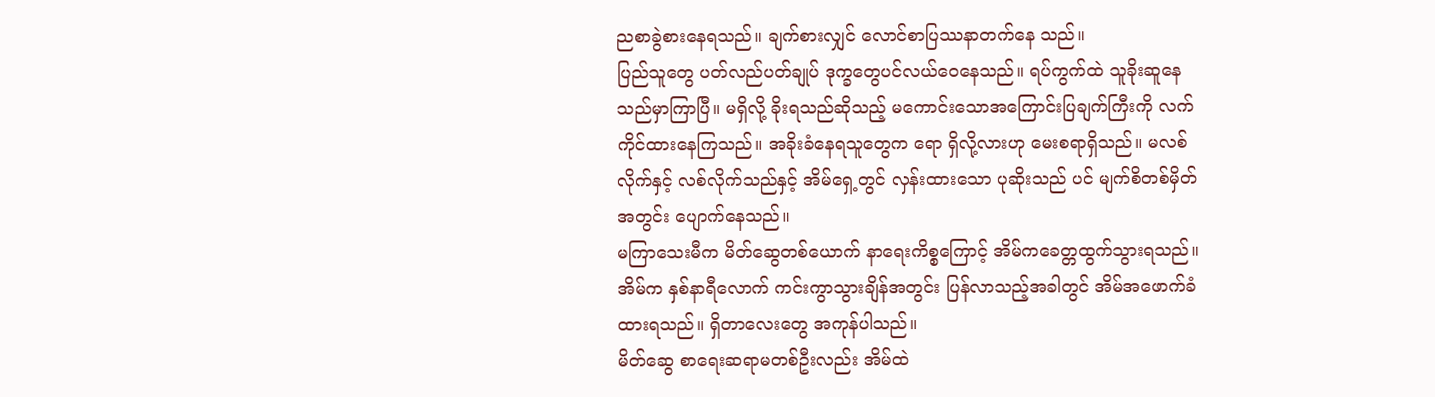ညစာခွဲစားနေရသည်။ ချက်စားလျှင် လောင်စာပြဿနာတက်နေ သည်။
ပြည်သူတွေ ပတ်လည်ပတ်ချုပ် ဒုက္ခတွေပင်လယ်ဝေနေသည်။ ရပ်ကွက်ထဲ သူခိုးဆူနေသည်မှာကြာပြီ။ မရှိလို့ ခိုးရသည်ဆိုသည့် မကောင်းသောအကြောင်းပြချက်ကြီးကို လက်ကိုင်ထားနေကြသည်။ အခိုးခံနေရသူတွေက ရော ရှိလို့လားဟု မေးစရာရှိသည်။ မလစ်လိုက်နှင့် လစ်လိုက်သည်နှင့် အိမ်ရှေ့တွင် လှန်းထားသော ပုဆိုးသည် ပင် မျက်စိတစ်မှိတ်အတွင်း ပျောက်နေသည်။
မကြာသေးမီက မိတ်ဆွေတစ်ယောက် နာရေးကိစ္စကြောင့် အိမ်ကခေတ္တထွက်သွားရသည်။ အိမ်က နှစ်နာရီလောက် ကင်းကွာသွားချိန်အတွင်း ပြန်လာသည့်အခါတွင် အိမ်အဖောက်ခံထားရသည်။ ရှိတာလေးတွေ အကုန်ပါသည်။
မိတ်ဆွေ စာရေးဆရာမတစ်ဦးလည်း အိမ်ထဲ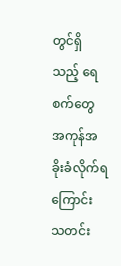တွင်ရှိသည့် ရေစက်တွေ အကုန်အခိုးခံလိုက်ရကြောင်း သတင်း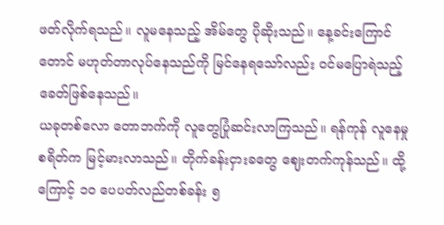ဖတ်လိုက်ရသည်။ လူမနေသည့် အိမ်တွေ ပိုဆိုးသည်။ နေ့ခင်းကြောင်တောင် မဟုတ်တာလုပ်နေသည်ကို မြင်နေရသော်လည်း ဝင်မပြောရဲသည့် ခေတ်ဖြစ်နေသည်။
ယခုတစ်လော တောဘက်ကို လူတွေပြုံဆင်းလာကြသည်။ ရန်ကုန် လူနေမှုစရိတ်က မြင့်မားလာသည်။ တိုက်ခန်းငှားခတွေ ဈေးတက်ကုန်သည်။ ထို့ကြောင့် ၁၀ ပေပတ်လည်တစ်ခန်း ၅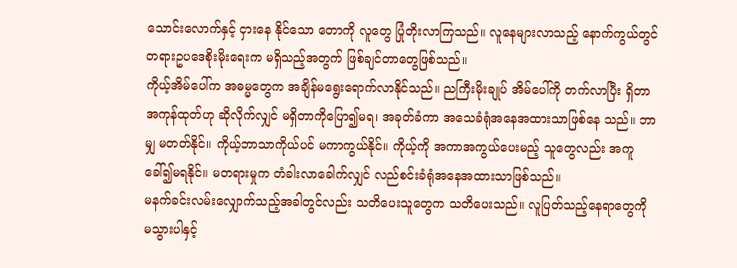သောင်းလောက်နှင့် ငှားနေ နိုင်သော တောကို လူတွေ ပြုံတိုးလာကြသည်။ လူနေများလာသည့် နောက်ကွယ်တွင် တရားဥပဒေစိုးမိုးရေးက မရှိသည့်အတွက် ဖြစ်ချင်တာတွေဖြစ်သည်။
ကိုယ့်အိမ်ပေါ်က အဓမ္မတွေက အချိန်မရွေးရောက်လာနိုင်သည်။ ညကြီးမိုးချုပ် အိမ်ပေါ်ကို တက်လာပြီး ရှိတာအကုန်ထုတ်ဟု ဆိုလိုက်လျှင် မရှိတာကိုပြော၍မရ၊ အခုတ်ခံကာ အသေခံရုံအနေအထားသာဖြစ်နေ သည်။ ဘာမျှ မတတ်နိုင်။ ကိုယ့်ဘာသာကိုယ်ပင် မကာကွယ်နိုင်။ ကိုယ့်ကို အကာအကွယ်ပေးမည့် သူတွေလည်း အကူခေါ်၍မရနိုင်။ မတရားမှုက တံခါးလာခေါက်လျှင် လည်စင်းခံရုံအနေအထားသာဖြစ်သည်။
မနက်ခင်းလမ်းလျှောက်သည့်အခါတွင်လည်း သတိပေးသူတွေက သတိပေးသည်။ လူပြတ်သည့်နေရာတွေကို မသွားပါနှင့်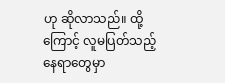ဟု ဆိုလာသည်။ ထို့ကြောင့် လူမပြတ်သည့်နေရာတွေမှာ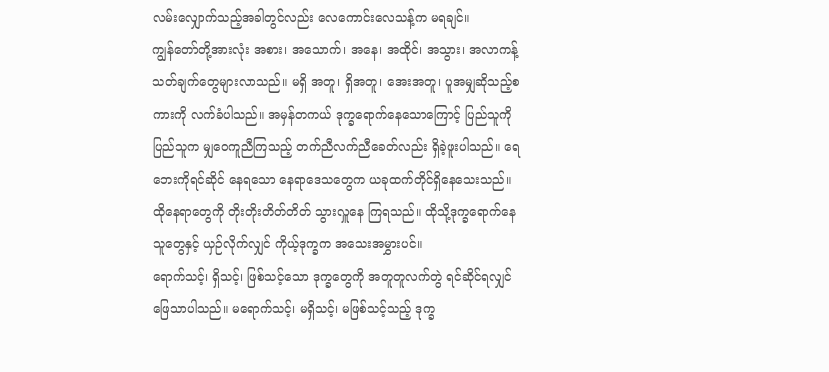လမ်းလျှောက်သည့်အခါတွင်လည်း လေကောင်းလေသန့်က မရချင်။
ကျွန်တော်တို့အားလုံး အစား၊ အသောက်၊ အနေ၊ အထိုင်၊ အသွား၊ အလာကန့်သတ်ချက်တွေများလာသည်။ မရှိ အတူ၊ ရှိအတူ၊ အေးအတူ၊ ပူအမျှဆိုသည့်စကားကို လက်ခံပါသည်။ အမှန်တကယ် ဒုက္ခရောက်နေသောကြောင့် ပြည်သူကို ပြည်သူက မျှဝေကူညီကြသည့် တက်ညီလက်ညီခေတ်လည်း ရှိခဲ့ဖူးပါသည်။ ရေဘေးကိုရင်ဆိုင် နေရသော နေရာဒေသတွေက ယခုထက်တိုင်ရှိနေသေးသည်။ ထိုနေရာတွေကို တိုးတိုးတိတ်တိတ် သွားလှူနေ ကြရသည်။ ထိုသို့ဒုက္ခရောက်နေသူတွေနှင့် ယှဉ်လိုက်လျှင် ကိုယ့်ဒုက္ခက အသေးအမွှားပင်။
ရောက်သင့်၊ ရှိသင့်၊ ဖြစ်သင့်သော ဒုက္ခတွေကို အတူတူလက်တွဲ ရင်ဆိုင်ရလျှင် ဖြေသာပါသည်။ မရောက်သင့်၊ မရှိသင့်၊ မဖြစ်သင့်သည့် ဒုက္ခ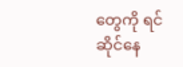တွေကို ရင်ဆိုင်နေ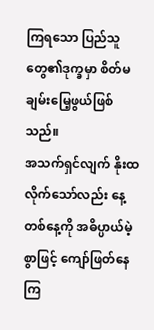ကြရသော ပြည်သူတွေ၏ဒုက္ခမှာ စိတ်မချမ်းမြေ့ဖွယ်ဖြစ်သည်။
အသက်ရှင်လျက် နိုးထလိုက်သော်လည်း နေ့တစ်နေ့ကို အဓိပ္ပာယ်မဲ့စွာဖြင့် ကျော်ဖြတ်နေကြ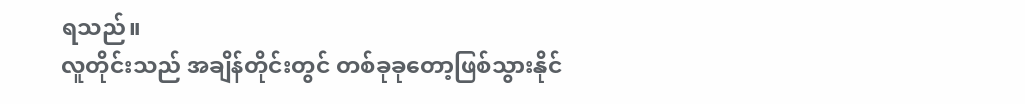ရသည်။
လူတိုင်းသည် အချိန်တိုင်းတွင် တစ်ခုခုတော့ဖြစ်သွားနိုင်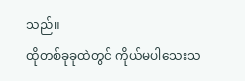သည်။
ထိုတစ်ခုခုထဲတွင် ကိုယ်မပါသေးသ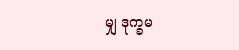မျှ ဒုက္ခမ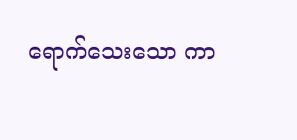ရောက်သေးသော ကာ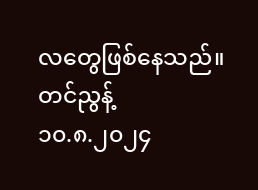လတွေဖြစ်နေသည်။
တင်ညွန့်
၁၀.၈.၂၀၂၄